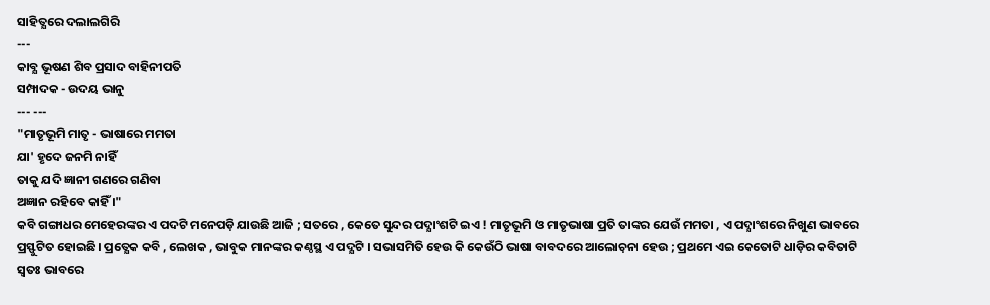ସାହିତ୍ଯରେ ଦଲାଲଗିରି
---
କାବ୍ଯ ଭୂଷଣ ଶିବ ପ୍ରସାଦ ବାହିନୀପତି
ସମ୍ପାଦକ - ଉଦୟ ଭାନୁ
--- ---
"ମାତୃଭୂମି ମାତୃ - ଭାଷାରେ ମମତା
ଯା' ହୃଦେ ଜନମି ନାହିଁ
ତାକୁ ଯଦି ଜ୍ଞାନୀ ଗଣରେ ଗଣିବା
ଅଜ୍ଞାନ ରହିବେ କାହିଁ ।"
କବି ଗଙ୍ଗାଧର ମେହେରଙ୍କର ଏ ପଦଟି ମନେପଡ଼ି ଯାଉଛି ଆଜି ; ସତରେ , କେତେ ସୁନ୍ଦର ପଦ୍ଯାଂଶଟି ଇଏ ! ମାତୃଭୂମି ଓ ମାତୃଭାଷା ପ୍ରତି ତାଙ୍କର ଯେଉଁ ମମତା , ଏ ପଦ୍ଯାଂଶରେ ନିଖୁଣ ଭାବରେ ପ୍ରସ୍ଫୁଟିତ ହୋଇଛି । ପ୍ରତ୍ଯେକ କବି , ଲେଖକ , ଭାବୁକ ମାନଙ୍କର କଣ୍ଠସ୍ଥ ଏ ପଦ୍ଯଟି । ସଭାସମିତି ହେଉ କି କେଉଁଠି ଭାଷା ବାବଦରେ ଆଲୋଚ଼ନା ହେଉ ; ପ୍ରଥମେ ଏଇ କେତୋଟି ଧାଡ଼ିର କବିତାଟି ସ୍ବତଃ ଭାବରେ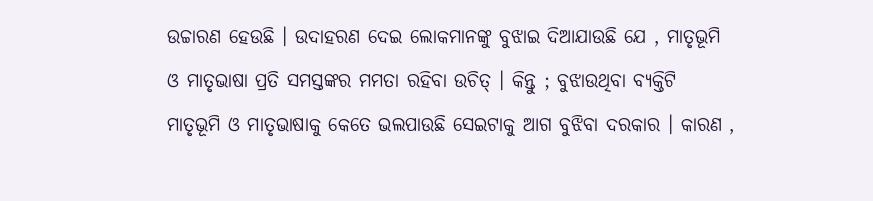ଉଚ୍ଚାରଣ ହେଉଛି । ଉଦାହରଣ ଦେଇ ଲୋକମାନଙ୍କୁ ବୁଝାଇ ଦିଆଯାଉଛି ଯେ , ମାତୃଭୂମି ଓ ମାତୃଭାଷା ପ୍ରତି ସମସ୍ତଙ୍କର ମମତା ରହିବା ଉଚିତ୍ । କିନ୍ତୁ ; ବୁଝାଉଥିବା ବ୍ଯକ୍ତିଟି ମାତୃଭୂମି ଓ ମାତୃଭାଷାକୁ କେତେ ଭଲପାଉଛି ସେଇଟାକୁ ଆଗ ବୁଝିବା ଦରକାର । କାରଣ ,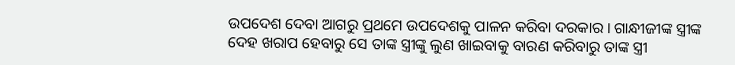ଉପଦେଶ ଦେବା ଆଗରୁ ପ୍ରଥମେ ଉପଦେଶକୁ ପାଳନ କରିବା ଦରକାର । ଗାନ୍ଧୀଜୀଙ୍କ ସ୍ତ୍ରୀଙ୍କ ଦେହ ଖରାପ ହେବାରୁ ସେ ତାଙ୍କ ସ୍ତ୍ରୀଙ୍କୁ ଲୁଣ ଖାଇବାକୁ ବାରଣ କରିବାରୁ ତାଙ୍କ ସ୍ତ୍ରୀ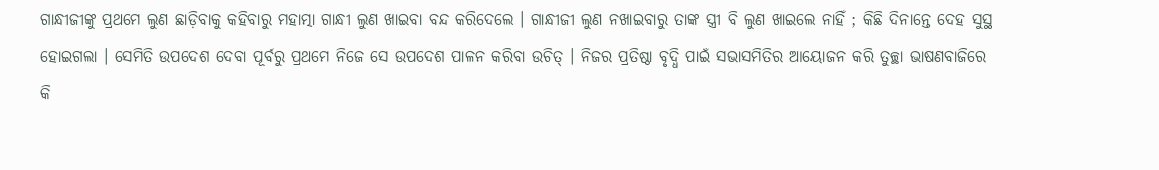ଗାନ୍ଧୀଜୀଙ୍କୁ ପ୍ରଥମେ ଲୁଣ ଛାଡ଼ିବାକୁ କହିବାରୁ ମହାତ୍ମା ଗାନ୍ଧୀ ଲୁଣ ଖାଇବା ବନ୍ଦ କରିଦେଲେ । ଗାନ୍ଧୀଜୀ ଲୁଣ ନଖାଇବାରୁ ତାଙ୍କ ସ୍ତ୍ରୀ ବି ଲୁଣ ଖାଇଲେ ନାହିଁ ; କିଛି ଦିନାନ୍ତେ ଦେହ ସୁସ୍ଥ ହୋଇଗଲା । ସେମିତି ଉପଦେଶ ଦେବା ପୂର୍ବରୁ ପ୍ରଥମେ ନିଜେ ସେ ଉପଦେଶ ପାଳନ କରିବା ଉଚିତ୍ । ନିଜର ପ୍ରତିଷ୍ଠା ବୃଦ୍ଧି ପାଇଁ ସଭାସମିତିର ଆୟୋଜନ କରି ତୁଚ୍ଛା ଭାଷଣବାଜିରେ କି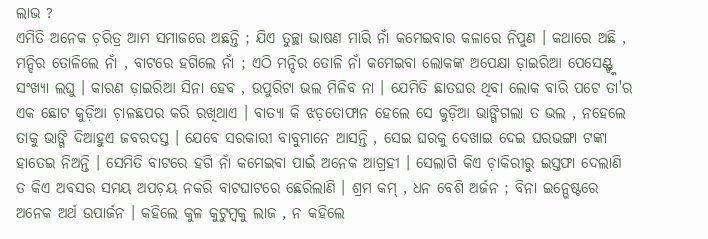ଲାଭ ?
ଏମିତି ଅନେକ ଚ଼ରିତ୍ର ଆମ ସମାଜରେ ଅଛନ୍ତି ; ଯିଏ ତୁଚ୍ଛା ଭାଷଣ ମାରି ନାଁ କମେଇବାର କଳାରେ ନିପୁଣ । କଥାରେ ଅଛି , ମନ୍ଦିର ତୋଳିଲେ ନାଁ , ବାଟରେ ହଗିଲେ ନାଁ ; ଏଠି ମନ୍ଦିର ତୋଳି ନାଁ କମେଇବା ଲୋକଙ୍କ ଅପେକ୍ଷା ଡ଼ାଇରିଆ ପେସେଣ୍ଟ୍ଙ୍କ ସଂଖ୍ଯା ଲଘୁ । କାରଣ ଡ଼ାଇରିଆ ସିନା ହେବ , ଉପୁରିଟା ଭଲ ମିଳିବ ନା । ଯେମିତି ଛାତଘର ଥିବା ଲୋକ ବାରି ପଟେ ତା'ର ଏକ ଛୋଟ କୁଡ଼ିଆ ଚ଼ାଳଛପର କରି ରଖିଥାଏ । ବାତ୍ୟା କି ଝଡ଼ତୋଫାନ ହେଲେ ସେ କୁଡ଼ିଆ ଭାଙ୍ଗିଗଲା ତ ଭଲ , ନହେଲେ ତାକୁ ଭାଙ୍ଗି ଦିଆହୁଏ ଜବରଦସ୍ତ । ଯେବେ ସରକାରୀ ବାବୁମାନେ ଆସନ୍ତି , ସେଇ ଘରକୁ ଦେଖାଇ ଦେଇ ଘରଭଙ୍ଗା ଟଙ୍କା ହାତେଇ ନିଅନ୍ତି । ସେମିତି ବାଟରେ ହଗି ନାଁ କମେଇବା ପାଇଁ ଅନେକ ଆଗ୍ରହୀ । ସେଲାଗି କିଏ ଚ଼ାକିରୀରୁ ଇସ୍ତଫା ଦେଲାଣି ତ କିଏ ଅବସର ସମୟ ଅପଚ଼ୟ ନକରି ବାଟଘାଟରେ ଛେରିଲାଣି । ଶ୍ରମ କମ୍ , ଧନ ବେଶି ଅର୍ଜନ ; ବିନା ଇନ୍ଭେଷ୍ଟରେ ଅନେକ ଅର୍ଥ ଉପାର୍ଜନ । କହିଲେ କୁଳ କୁଟୁମ୍ବକୁ ଲାଜ , ନ କହିଲେ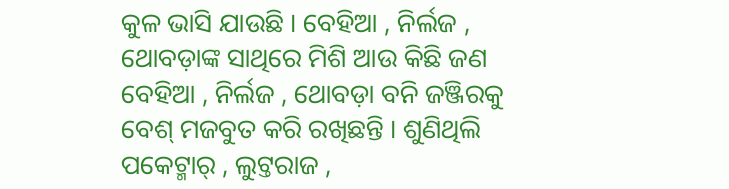କୁଳ ଭାସି ଯାଉଛି । ବେହିଆ , ନିର୍ଲଜ , ଥୋବଡ଼ାଙ୍କ ସାଥିରେ ମିଶି ଆଉ କିଛି ଜଣ ବେହିଆ , ନିର୍ଲଜ , ଥୋବଡ଼ା ବନି ଜଞ୍ଜିରକୁ ବେଶ୍ ମଜବୁତ କରି ରଖିଛନ୍ତି । ଶୁଣିଥିଲି ପକେଟ୍ମାର୍ , ଲୁଟ୍ତରାଜ ,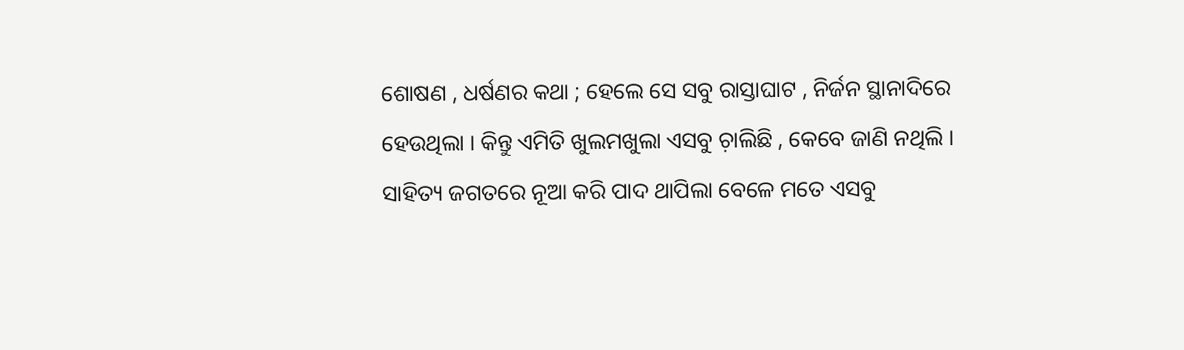ଶୋଷଣ , ଧର୍ଷଣର କଥା ; ହେଲେ ସେ ସବୁ ରାସ୍ତାଘାଟ , ନିର୍ଜନ ସ୍ଥାନାଦିରେ ହେଉଥିଲା । କିନ୍ତୁ ଏମିତି ଖୁଲମଖୁଲା ଏସବୁ ଚ଼ାଲିଛି , କେବେ ଜାଣି ନଥିଲି ।
ସାହିତ୍ୟ ଜଗତରେ ନୂଆ କରି ପାଦ ଥାପିଲା ବେଳେ ମତେ ଏସବୁ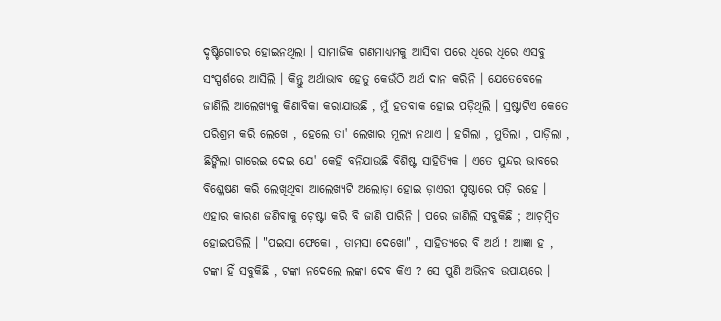ଦୃଷ୍ଟିଗୋଚର ହୋଇନଥିଲା । ସାମାଜିକ ଗଣମାଧ୍ୟମକୁ ଆସିବା ପରେ ଧିରେ ଧିରେ ଏସବୁ ସଂସ୍ପର୍ଶରେ ଆସିଲି । କିନ୍ତୁ ଅର୍ଥାଭାବ ହେତୁ କେଉଁଠି ଅର୍ଥ ଦାନ କରିନି । ଯେତେବେଳେ ଜାଣିଲି ଆଲେଖ୍ୟକୁ କିଣାବିକା କରାଯାଉଛି , ମୁଁ ହତବାକ ହୋଇ ପଡ଼ିଥିଲି । ସ୍ରଷ୍ଟାଟିଏ କେତେ ପରିଶ୍ରମ କରି ଲେଖେ , ହେଲେ ତା' ଲେଖାର ମୂଲ୍ଯ ନଥାଏ । ହଗିଲା , ମୁତିଲା , ପାଡ଼ିଲା , ଛିଙ୍କିଲା ଗାରେଇ ଦେଇ ଯେ' କେହି ବନିଯାଉଛି ବିଶିଷ୍ଟ ସାହିତ୍ଯିକ । ଏତେ ସୁନ୍ଦର ଭାବରେ ବିଶ୍ଳେଷଣ କରି ଲେଖିଥିବା ଆଲେଖ୍ଯଟି ଅଲୋଡ଼ା ହୋଇ ଡ଼ାଏରୀ ପୃଷ୍ଠାରେ ପଡ଼ି ରହେ । ଏହାର କାରଣ ଜଣିବାକୁ ଚ଼େଷ୍ଟା କରି ବି ଜାଣି ପାରିନି । ପରେ ଜାଣିଲି ସବୁକିଛି ; ଆଚ଼ମ୍ବିତ ହୋଇପଡିଲି । "ପଇସା ଫେକୋ , ତାମସା ଦେଖୋ" , ସାହିତ୍ୟରେ ବି ଅର୍ଥ ! ଆଜ୍ଞା ହ , ଟଙ୍କା ହିଁ ସବୁକିଛି , ଟଙ୍କା ନଦେଲେ ଲଙ୍କା ଦେବ କିଏ ? ସେ ପୁଣି ଅଭିନବ ଉପାୟରେ ।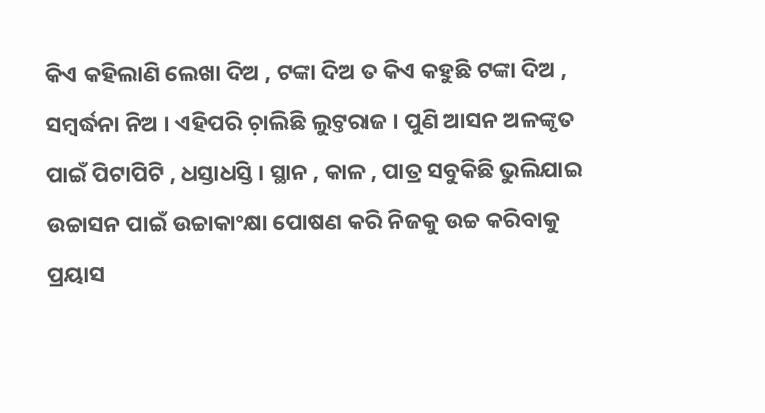କିଏ କହିଲାଣି ଲେଖା ଦିଅ , ଟଙ୍କା ଦିଅ ତ କିଏ କହୁଛି ଟଙ୍କା ଦିଅ , ସମ୍ବର୍ଦ୍ଧନା ନିଅ । ଏହିପରି ଚ଼ାଲିଛି ଲୁଟ୍ତରାଜ । ପୁଣି ଆସନ ଅଳଙ୍କୃତ ପାଇଁ ପିଟାପିଟି , ଧସ୍ତାଧସ୍ତି । ସ୍ଥାନ , କାଳ , ପାତ୍ର ସବୁକିଛି ଭୁଲିଯାଇ ଉଚ୍ଚାସନ ପାଇଁ ଉଚ୍ଚାକାଂକ୍ଷା ପୋଷଣ କରି ନିଜକୁ ଉଚ୍ଚ କରିବାକୁ ପ୍ରୟାସ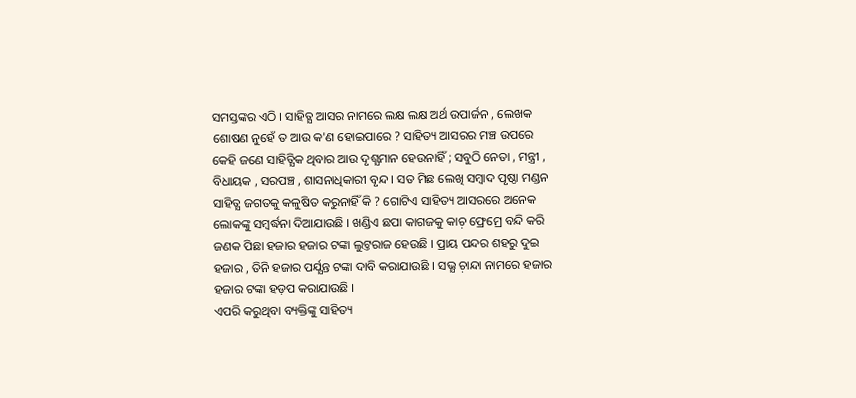ସମସ୍ତଙ୍କର ଏଠି । ସାହିତ୍ଯ ଆସର ନାମରେ ଲକ୍ଷ ଲକ୍ଷ ଅର୍ଥ ଉପାର୍ଜନ , ଲେଖକ ଶୋଷଣ ନୁହେଁ ତ ଆଉ କ'ଣ ହୋଇପାରେ ? ସାହିତ୍ୟ ଆସରର ମଞ୍ଚ ଉପରେ କେହି ଜଣେ ସାହିତ୍ଯିକ ଥିବାର ଆଉ ଦୃଶ୍ଯମାନ ହେଉନାହିଁ ; ସବୁଠି ନେତା , ମନ୍ତ୍ରୀ , ବିଧାୟକ , ସରପଞ୍ଚ , ଶାସନାଧିକାରୀ ବୃନ୍ଦ । ସତ ମିଛ ଲେଖି ସମ୍ବାଦ ପୃଷ୍ଠା ମଣ୍ଡନ ସାହିତ୍ଯ ଜଗତକୁ କଳୁଷିତ କରୁନାହିଁ କି ? ଗୋଟିଏ ସାହିତ୍ୟ ଆସରରେ ଅନେକ ଲୋକଙ୍କୁ ସମ୍ବର୍ଦ୍ଧନା ଦିଆଯାଉଛି । ଖଣ୍ଡିଏ ଛପା କାଗଜକୁ କାଚ଼ ଫ୍ରେମ୍ରେ ବନ୍ଦି କରି ଜଣକ ପିଛା ହଜାର ହଜାର ଟଙ୍କା ଲୁଟ୍ତରାଜ ହେଉଛି । ପ୍ରାୟ ପନ୍ଦର ଶହରୁ ଦୁଇ ହଜାର , ତିନି ହଜାର ପର୍ଯ୍ଯନ୍ତ ଟଙ୍କା ଦାବି କରାଯାଉଛି । ସଭ୍ଯ ଚ଼ାନ୍ଦା ନାମରେ ହଜାର ହଜାର ଟଙ୍କା ହଡ଼ପ କରାଯାଉଛି ।
ଏପରି କରୁଥିବା ବ୍ୟକ୍ତିଙ୍କୁ ସାହିତ୍ୟ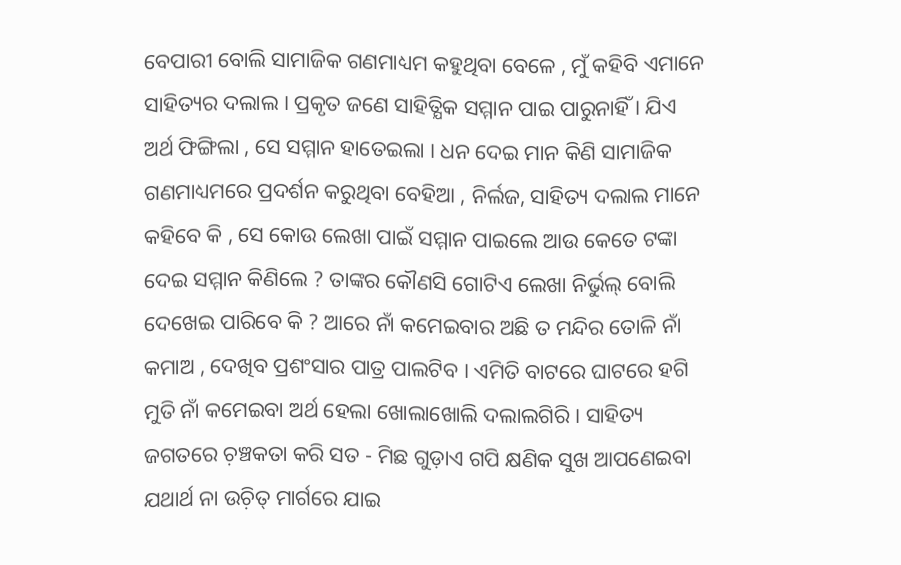ବେପାରୀ ବୋଲି ସାମାଜିକ ଗଣମାଧ୍ୟମ କହୁଥିବା ବେଳେ , ମୁଁ କହିବି ଏମାନେ ସାହିତ୍ୟର ଦଲାଲ । ପ୍ରକୃତ ଜଣେ ସାହିତ୍ଯିକ ସମ୍ମାନ ପାଇ ପାରୁନାହିଁ । ଯିଏ ଅର୍ଥ ଫିଙ୍ଗିଲା , ସେ ସମ୍ମାନ ହାତେଇଲା । ଧନ ଦେଇ ମାନ କିଣି ସାମାଜିକ ଗଣମାଧ୍ୟମରେ ପ୍ରଦର୍ଶନ କରୁଥିବା ବେହିଆ , ନିର୍ଲଜ, ସାହିତ୍ୟ ଦଲାଲ ମାନେ କହିବେ କି , ସେ କୋଉ ଲେଖା ପାଇଁ ସମ୍ମାନ ପାଇଲେ ଆଉ କେତେ ଟଙ୍କା ଦେଇ ସମ୍ମାନ କିଣିଲେ ? ତାଙ୍କର କୌଣସି ଗୋଟିଏ ଲେଖା ନିର୍ଭୁଲ୍ ବୋଲି ଦେଖେଇ ପାରିବେ କି ? ଆରେ ନାଁ କମେଇବାର ଅଛି ତ ମନ୍ଦିର ତୋଳି ନାଁ କମାଅ , ଦେଖିବ ପ୍ରଶଂସାର ପାତ୍ର ପାଲଟିବ । ଏମିତି ବାଟରେ ଘାଟରେ ହଗି ମୁତି ନାଁ କମେଇବା ଅର୍ଥ ହେଲା ଖୋଲାଖୋଲି ଦଲାଲଗିରି । ସାହିତ୍ୟ ଜଗତରେ ଚ଼ଞ୍ଚକତା କରି ସତ - ମିଛ ଗୁଡ଼ାଏ ଗପି କ୍ଷଣିକ ସୁଖ ଆପଣେଇବା ଯଥାର୍ଥ ନା ଉଚ଼ିତ୍ ମାର୍ଗରେ ଯାଇ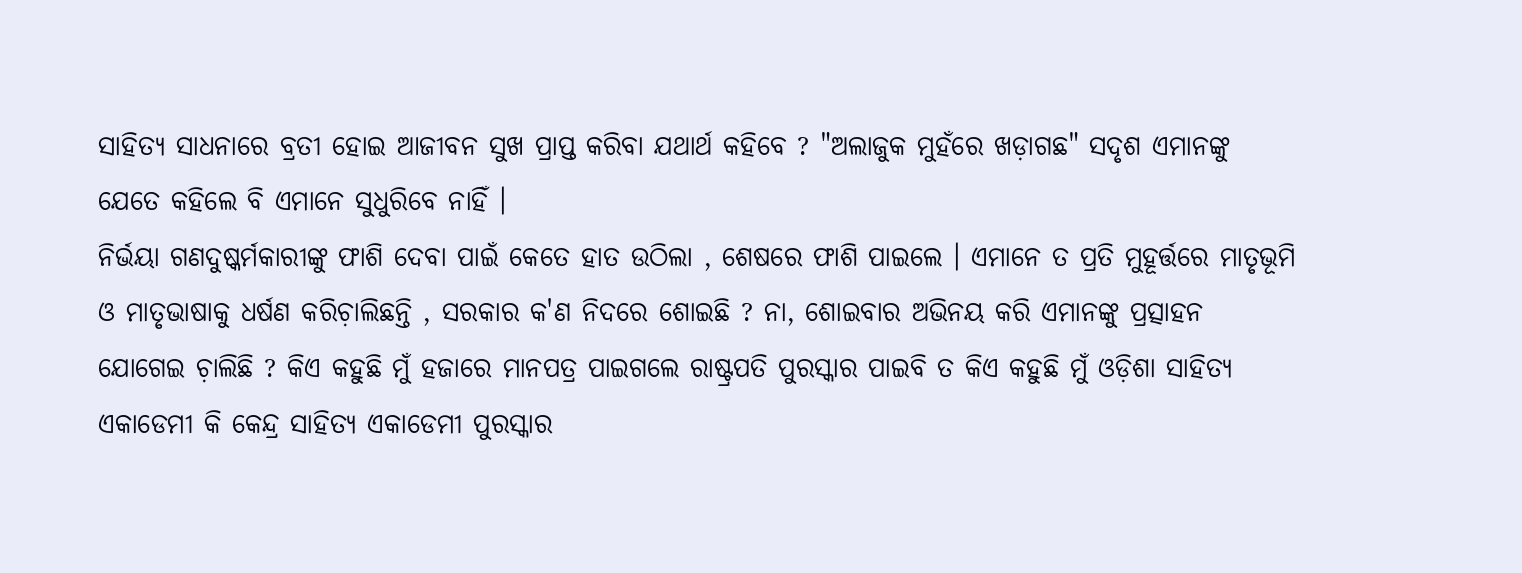ସାହିତ୍ୟ ସାଧନାରେ ବ୍ରତୀ ହୋଇ ଆଜୀବନ ସୁଖ ପ୍ରାପ୍ତ କରିବା ଯଥାର୍ଥ କହିବେ ? "ଅଲାଜୁକ ମୁହଁରେ ଖଡ଼ାଗଛ" ସଦୃଶ ଏମାନଙ୍କୁ ଯେତେ କହିଲେ ବି ଏମାନେ ସୁଧୁରିବେ ନାହିଁ ।
ନିର୍ଭୟା ଗଣଦୁଷ୍କର୍ମକାରୀଙ୍କୁ ଫାଶି ଦେବା ପାଇଁ କେତେ ହାତ ଉଠିଲା , ଶେଷରେ ଫାଶି ପାଇଲେ । ଏମାନେ ତ ପ୍ରତି ମୁହୂର୍ତ୍ତରେ ମାତୃଭୂମି ଓ ମାତୃଭାଷାକୁ ଧର୍ଷଣ କରିଚ଼ାଲିଛନ୍ତି , ସରକାର କ'ଣ ନିଦରେ ଶୋଇଛି ? ନା, ଶୋଇବାର ଅଭିନୟ କରି ଏମାନଙ୍କୁ ପ୍ରତ୍ସାହନ ଯୋଗେଇ ଚ଼ାଲିଛି ? କିଏ କହୁଛି ମୁଁ ହଜାରେ ମାନପତ୍ର ପାଇଗଲେ ରାଷ୍ଟ୍ରପତି ପୁରସ୍କାର ପାଇବି ତ କିଏ କହୁଛି ମୁଁ ଓଡ଼ିଶା ସାହିତ୍ୟ ଏକାଡେମୀ କି କେନ୍ଦ୍ର ସାହିତ୍ୟ ଏକାଡେମୀ ପୁରସ୍କାର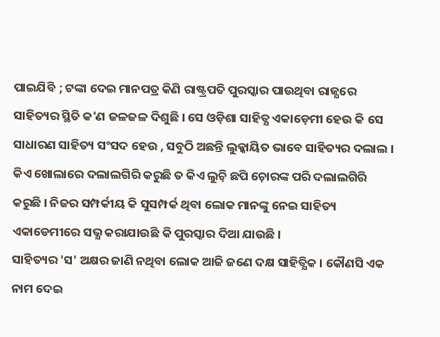ପାଇଯିବି ; ଟଙ୍କା ଦେଇ ମାନପତ୍ର କିଣି ରାଷ୍ଟ୍ରପତି ପୁରସ୍କାର ପାଉଥିବା ରାଜ୍ଯରେ ସାହିତ୍ୟର ସ୍ଥିତି କ'ଣ ଜଳଜଳ ଦିଶୁଛି । ସେ ଓଡ଼ିଶା ସାହିତ୍ଯ ଏକାଡ଼େମୀ ହେଉ କି ସେ ସାଧାରଣ ସାହିତ୍ୟ ସଂସଦ ହେଉ , ସବୁଠି ଅଛନ୍ତି ଲୁକ୍କାୟିତ ଭାବେ ସାହିତ୍ୟର ଦଲାଲ । କିଏ ଖୋଲାରେ ଦଲାଲଗିରି କରୁଛି ତ କିଏ ଲୁଚ଼ି ଛପି ଚ଼ୋରଙ୍କ ପରି ଦଲାଲଗିରି କରୁଛି । ନିଜର ସମ୍ପର୍କୀୟ କି ସୁସମ୍ପର୍କ ଥିବା ଲୋକ ମାନଙ୍କୁ ନେଇ ସାହିତ୍ୟ ଏକାଡେମୀରେ ସଭ୍ଯ କରାଯାଉଛି କି ପୁରସ୍କାର ଦିଆ ଯାଉଛି ।
ସାହିତ୍ୟର 'ସ' ଅକ୍ଷର ଜାଣି ନଥିବା ଲୋକ ଆଜି ଜଣେ ଦକ୍ଷ ସାହିତ୍ଯିକ । କୌଣସି ଏକ ନାମ ଦେଇ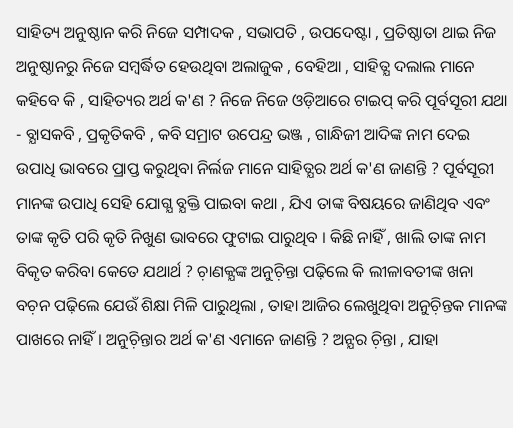ସାହିତ୍ୟ ଅନୁଷ୍ଠାନ କରି ନିଜେ ସମ୍ପାଦକ , ସଭାପତି , ଉପଦେଷ୍ଟା , ପ୍ରତିଷ୍ଠାତା ଥାଇ ନିଜ ଅନୁଷ୍ଠାନରୁ ନିଜେ ସମ୍ବର୍ଦ୍ଧିତ ହେଉଥିବା ଅଲାଜୁକ , ବେହିଆ , ସାହିତ୍ଯ ଦଲାଲ ମାନେ କହିବେ କି , ସାହିତ୍ୟର ଅର୍ଥ କ'ଣ ? ନିଜେ ନିଜେ ଓଡ଼ିଆରେ ଟାଇପ୍ କରି ପୂର୍ବସୂରୀ ଯଥା - ବ୍ଯାସକବି , ପ୍ରକୃତିକବି , କବି ସମ୍ରାଟ ଉପେନ୍ଦ୍ର ଭଞ୍ଜ , ଗାନ୍ଧିଜୀ ଆଦିଙ୍କ ନାମ ଦେଇ ଉପାଧି ଭାବରେ ପ୍ରାପ୍ତ କରୁଥିବା ନିର୍ଲଜ ମାନେ ସାହିତ୍ଯର ଅର୍ଥ କ'ଣ ଜାଣନ୍ତି ? ପୂର୍ବସୂରୀ ମାନଙ୍କ ଉପାଧି ସେହି ଯୋଗ୍ଯ ବ୍ଯକ୍ତି ପାଇବା କଥା , ଯିଏ ତାଙ୍କ ବିଷୟରେ ଜାଣିଥିବ ଏବଂ ତାଙ୍କ କୃତି ପରି କୃତି ନିଖୁଣ ଭାବରେ ଫୁଟାଇ ପାରୁଥିବ । କିଛି ନାହିଁ , ଖାଲି ତାଙ୍କ ନାମ ବିକୃତ କରିବା କେତେ ଯଥାର୍ଥ ? ଚ଼ାଣକ୍ଯଙ୍କ ଅନୁଚ଼ିନ୍ତା ପଢ଼ିଲେ କି ଲୀଳାବତୀଙ୍କ ଖନା ବଚ଼ନ ପଢ଼ିଲେ ଯେଉଁ ଶିକ୍ଷା ମିଳି ପାରୁଥିଲା , ତାହା ଆଜିର ଲେଖୁଥିବା ଅନୁଚ଼ିନ୍ତକ ମାନଙ୍କ ପାଖରେ ନାହିଁ । ଅନୁଚ଼ିନ୍ତାର ଅର୍ଥ କ'ଣ ଏମାନେ ଜାଣନ୍ତି ? ଅନ୍ଯର ଚ଼ିନ୍ତା , ଯାହା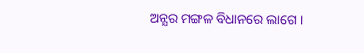ଅନ୍ଯର ମଙ୍ଗଳ ବିଧାନରେ ଲାଗେ ।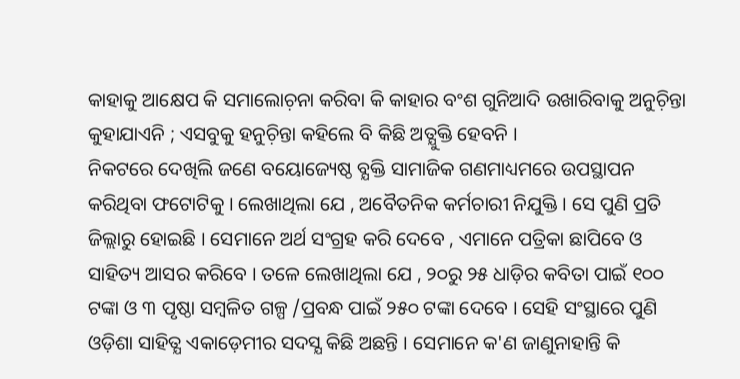କାହାକୁ ଆକ୍ଷେପ କି ସମାଲୋଚ଼ନା କରିବା କି କାହାର ବଂଶ ଗୁନିଆଦି ଉଖାରିବାକୁ ଅନୁଚ଼ିନ୍ତା କୁହାଯାଏନି ; ଏସବୁକୁ ହନୁଚ଼ିନ୍ତା କହିଲେ ବି କିଛି ଅତ୍ଯୁକ୍ତି ହେବନି ।
ନିକଟରେ ଦେଖିଲି ଜଣେ ବୟୋଜ୍ୟେଷ୍ଠ ବ୍ଯକ୍ତି ସାମାଜିକ ଗଣମାଧ୍ୟମରେ ଉପସ୍ଥାପନ କରିଥିବା ଫଟୋଟିକୁ । ଲେଖାଥିଲା ଯେ , ଅବୈତନିକ କର୍ମଚାରୀ ନିଯୁକ୍ତି । ସେ ପୁଣି ପ୍ରତି ଜିଲ୍ଲାରୁ ହୋଇଛି । ସେମାନେ ଅର୍ଥ ସଂଗ୍ରହ କରି ଦେବେ , ଏମାନେ ପତ୍ରିକା ଛାପିବେ ଓ ସାହିତ୍ୟ ଆସର କରିବେ । ତଳେ ଲେଖାଥିଲା ଯେ , ୨୦ରୁ ୨୫ ଧାଡ଼ିର କବିତା ପାଇଁ ୧୦୦ ଟଙ୍କା ଓ ୩ ପୃଷ୍ଠା ସମ୍ବଳିତ ଗଳ୍ପ /ପ୍ରବନ୍ଧ ପାଇଁ ୨୫୦ ଟଙ୍କା ଦେବେ । ସେହି ସଂସ୍ଥାରେ ପୁଣି ଓଡ଼ିଶା ସାହିତ୍ଯ ଏକାଡ଼େମୀର ସଦସ୍ଯ କିଛି ଅଛନ୍ତି । ସେମାନେ କ'ଣ ଜାଣୁନାହାନ୍ତି କି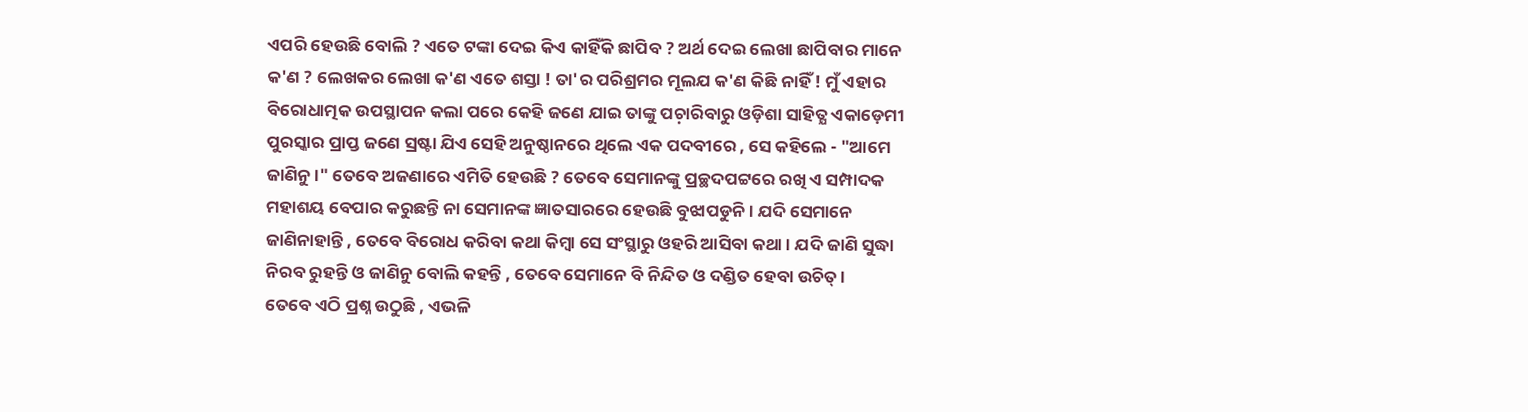ଏପରି ହେଉଛି ବୋଲି ? ଏତେ ଟଙ୍କା ଦେଇ କିଏ କାହିଁକି ଛାପିବ ? ଅର୍ଥ ଦେଇ ଲେଖା ଛାପିବାର ମାନେ କ'ଣ ? ଲେଖକର ଲେଖା କ'ଣ ଏତେ ଶସ୍ତା ! ତା'ର ପରିଶ୍ରମର ମୂଲଯ କ'ଣ କିଛି ନାହିଁ ! ମୁଁ ଏହାର ବିରୋଧାତ୍ମକ ଉପସ୍ଥାପନ କଲା ପରେ କେହି ଜଣେ ଯାଇ ତାଙ୍କୁ ପଚ଼ାରିବାରୁ ଓଡ଼ିଶା ସାହିତ୍ଯ ଏକାଡ଼େମୀ ପୁରସ୍କାର ପ୍ରାପ୍ତ ଜଣେ ସ୍ରଷ୍ଟା ଯିଏ ସେହି ଅନୁଷ୍ଠାନରେ ଥିଲେ ଏକ ପଦବୀରେ , ସେ କହିଲେ - "ଆମେ ଜାଣିନୁ ।" ତେବେ ଅଜଣାରେ ଏମିତି ହେଉଛି ? ତେବେ ସେମାନଙ୍କୁ ପ୍ରଚ୍ଛଦପଟ୍ଟରେ ରଖି ଏ ସମ୍ପାଦକ ମହାଶୟ ବେପାର କରୁଛନ୍ତି ନା ସେମାନଙ୍କ ଜ୍ଞାତସାରରେ ହେଉଛି ବୁଝାପଡୁନି । ଯଦି ସେମାନେ ଜାଣିନାହାନ୍ତି , ତେବେ ବିରୋଧ କରିବା କଥା କିମ୍ବା ସେ ସଂସ୍ଥାରୁ ଓହରି ଆସିବା କଥା । ଯଦି ଜାଣି ସୁଦ୍ଧା ନିରବ ରୁହନ୍ତି ଓ ଜାଣିନୁ ବୋଲି କହନ୍ତି , ତେବେ ସେମାନେ ବି ନିନ୍ଦିତ ଓ ଦଣ୍ଡିତ ହେବା ଉଚିତ୍ ।
ତେବେ ଏଠି ପ୍ରଶ୍ନ ଉଠୁଛି , ଏଭଳି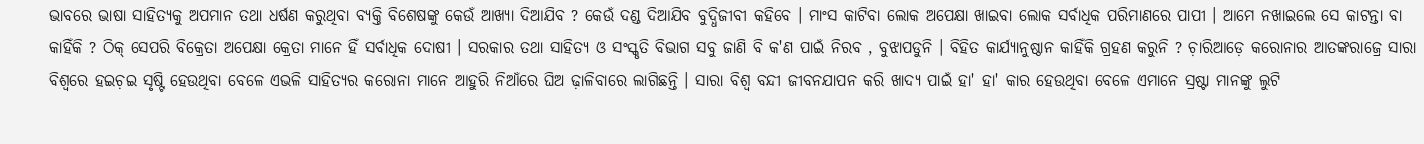ଭାବରେ ଭାଷା ସାହିତ୍ଯକୁ ଅପମାନ ତଥା ଧର୍ଷଣ କରୁଥିବା ବ୍ୟକ୍ତି ବିଶେଷଙ୍କୁ କେଉଁ ଆଖ୍ଯା ଦିଆଯିବ ? କେଉଁ ଦଣ୍ଡ ଦିଆଯିବ ବୁଦ୍ଧିଜୀବୀ କହିବେ । ମାଂସ କାଟିବା ଲୋକ ଅପେକ୍ଷା ଖାଇବା ଲୋକ ସର୍ବାଧିକ ପରିମାଣରେ ପାପୀ । ଆମେ ନଖାଇଲେ ସେ କାଟନ୍ତା ବା କାହିଁକି ? ଠିକ୍ ସେପରି ବିକ୍ରେତା ଅପେକ୍ଷା କ୍ରେତା ମାନେ ହିଁ ସର୍ବାଧିକ ଦୋଷୀ । ସରକାର ତଥା ସାହିତ୍ଯ ଓ ସଂସ୍କୃତି ବିଭାଗ ସବୁ ଜାଣି ବି କ'ଣ ପାଇଁ ନିରବ , ବୁଝାପଡୁନି । ବିହିତ କାର୍ଯ୍ଯାନୁଷ୍ଠାନ କାହିଁକି ଗ୍ରହଣ କରୁନି ? ଚ଼ାରିଆଡ଼େ କରୋନାର ଆତଙ୍କରାଜ୍ରେ ସାରା ବିଶ୍ୱରେ ହଇଚ଼ଇ ସୃଷ୍ଟି ହେଉଥିବା ବେଳେ ଏଭଳି ସାହିତ୍ୟର କରୋନା ମାନେ ଆହୁରି ନିଆଁରେ ଘିଅ ଢ଼ାଳିବାରେ ଲାଗିଛନ୍ତି । ସାରା ବିଶ୍ବ ବନ୍ଦୀ ଜୀବନଯାପନ କରି ଖାଦ୍ୟ ପାଇଁ ହା' ହା' କାର ହେଉଥିବା ବେଳେ ଏମାନେ ସ୍ରଷ୍ଟା ମାନଙ୍କୁ ଲୁଟି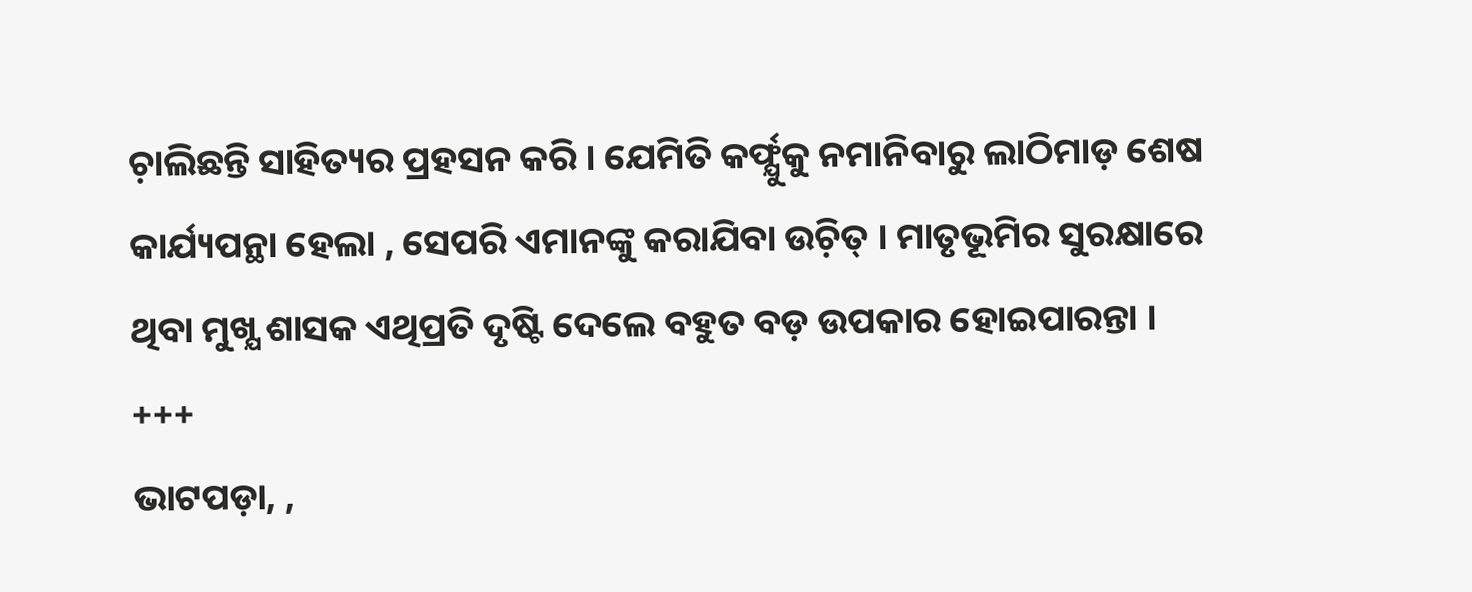ଚ଼ାଲିଛନ୍ତି ସାହିତ୍ୟର ପ୍ରହସନ କରି । ଯେମିତି କର୍ଫ୍ଯୁକୁ ନମାନିବାରୁ ଲାଠିମାଡ଼ ଶେଷ କାର୍ଯ୍ୟପନ୍ଥା ହେଲା , ସେପରି ଏମାନଙ୍କୁ କରାଯିବା ଉଚ଼ିତ୍ । ମାତୃଭୂମିର ସୁରକ୍ଷାରେ ଥିବା ମୁଖ୍ଯ ଶାସକ ଏଥିପ୍ରତି ଦୃଷ୍ଟି ଦେଲେ ବହୁତ ବଡ଼ ଉପକାର ହୋଇପାରନ୍ତା ।
+++
ଭାଟପଡ଼ା, ,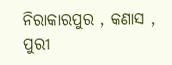ନିରାକାରପୁର , କଣାସ , ପୁରୀ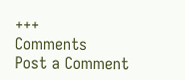+++
Comments
Post a Comment